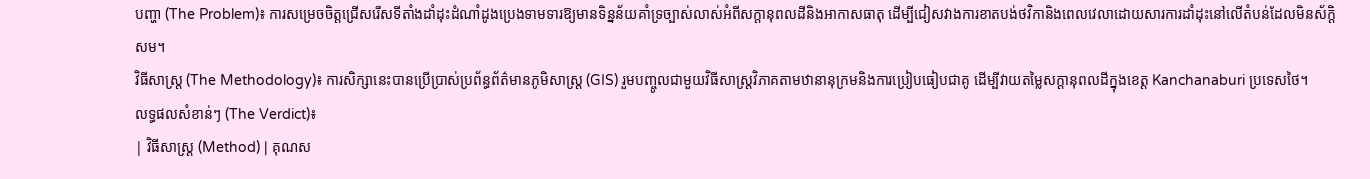បញ្ហា (The Problem)៖ ការសម្រេចចិត្តជ្រើសរើសទីតាំងដាំដុះដំណាំដូងប្រេងទាមទារឱ្យមានទិន្នន័យគាំទ្រច្បាស់លាស់អំពីសក្តានុពលដីនិងអាកាសធាតុ ដើម្បីជៀសវាងការខាតបង់ថវិកានិងពេលវេលាដោយសារការដាំដុះនៅលើតំបន់ដែលមិនស័ក្តិសម។
វិធីសាស្ត្រ (The Methodology)៖ ការសិក្សានេះបានប្រើប្រាស់ប្រព័ន្ធព័ត៌មានភូមិសាស្ត្រ (GIS) រួមបញ្ចូលជាមួយវិធីសាស្ត្រវិភាគតាមឋានានុក្រមនិងការប្រៀបធៀបជាគូ ដើម្បីវាយតម្លៃសក្តានុពលដីក្នុងខេត្ត Kanchanaburi ប្រទេសថៃ។
លទ្ធផលសំខាន់ៗ (The Verdict)៖
| វិធីសាស្ត្រ (Method) | គុណស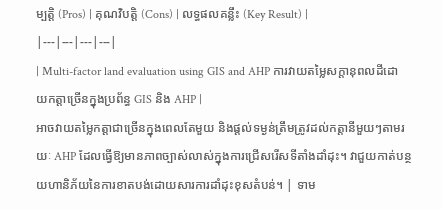ម្បត្តិ (Pros) | គុណវិបត្តិ (Cons) | លទ្ធផលគន្លឹះ (Key Result) |
|---|---|---|---|
| Multi-factor land evaluation using GIS and AHP ការវាយតម្លៃសក្តានុពលដីដោយកត្តាច្រើនក្នុងប្រព័ន្ធ GIS និង AHP |
អាចវាយតម្លៃកត្តាជាច្រើនក្នុងពេលតែមួយ និងផ្តល់ទម្ងន់ត្រឹមត្រូវដល់កត្តានីមួយៗតាមរយៈ AHP ដែលធ្វើឱ្យមានភាពច្បាស់លាស់ក្នុងការជ្រើសរើសទីតាំងដាំដុះ។ វាជួយកាត់បន្ថយហានិភ័យនៃការខាតបង់ដោយសារការដាំដុះខុសតំបន់។ | ទាម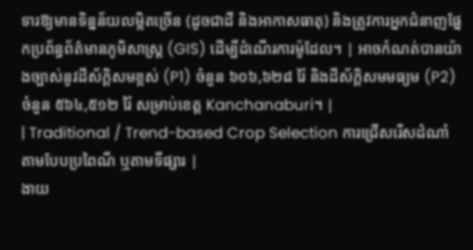ទារឱ្យមានទិន្នន័យលម្អិតច្រើន (ដូចជាដី និងអាកាសធាតុ) និងត្រូវការអ្នកជំនាញផ្នែកប្រព័ន្ធព័ត៌មានភូមិសាស្ត្រ (GIS) ដើម្បីដំណើរការម៉ូដែល។ | អាចកំណត់បានយ៉ាងច្បាស់នូវដីស័ក្តិសមខ្ពស់ (P1) ចំនួន ៦០៦,៦២៨ រ៉ៃ និងដីស័ក្តិសមមធ្យម (P2) ចំនួន ៥៦៤,៥១២ រ៉ៃ សម្រាប់ខេត្ត Kanchanaburi។ |
| Traditional / Trend-based Crop Selection ការជ្រើសរើសដំណាំតាមបែបប្រពៃណី ឬតាមទីផ្សារ |
ងាយ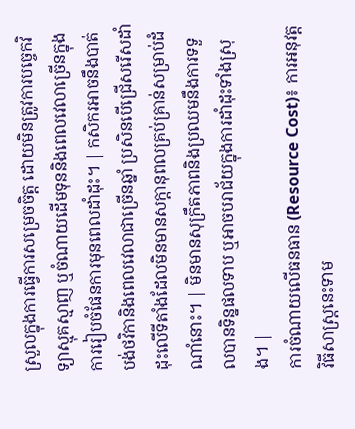ស្រួលក្នុងការធ្វើការសម្រេចចិត្ត ដោយមិនត្រូវការបច្ចេកវិទ្យាស្មុគស្មាញ ឬចំណាយដើមទុននិងពេលវេលាច្រើនក្នុងការរៀបចំផែនការមុនពេលដាំដុះ។ | កសិករអាចនឹងបាត់បង់ថវិកានិងពេលវេលាជាច្រើនឆ្នាំ ប្រសិនបើជ្រើសរើសដាំដុះលើទីតាំងដែលមិនមានសក្តានុពលគ្រប់គ្រាន់សម្រាប់ដំណាំនោះ។ | មិនមានសុក្រឹតភាពនិងប្រឈមនឹងការទទួលបានទិន្នផលទាប ឬអាចបរាជ័យក្នុងការដាំដុះទាំងស្រុង។ |
ការចំណាយលើធនធាន (Resource Cost)៖ ការអនុវត្តវិធីសាស្ត្រនេះទាម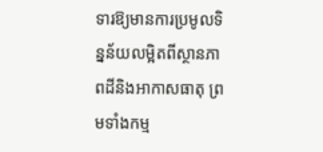ទារឱ្យមានការប្រមូលទិន្នន័យលម្អិតពីស្ថានភាពដីនិងអាកាសធាតុ ព្រមទាំងកម្ម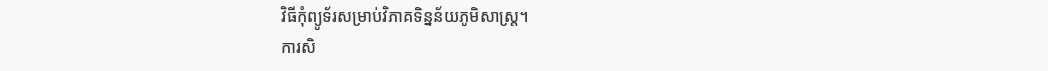វិធីកុំព្យូទ័រសម្រាប់វិភាគទិន្នន័យភូមិសាស្ត្រ។
ការសិ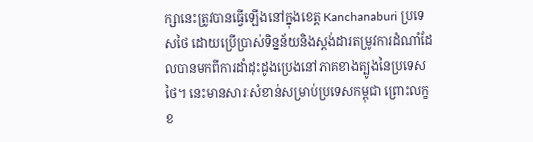ក្សានេះត្រូវបានធ្វើឡើងនៅក្នុងខេត្ត Kanchanaburi ប្រទេសថៃ ដោយប្រើប្រាស់ទិន្នន័យនិងស្តង់ដារតម្រូវការដំណាំដែលបានមកពីការដាំដុះដូងប្រេងនៅភាគខាងត្បូងនៃប្រទេសថៃ។ នេះមានសារៈសំខាន់សម្រាប់ប្រទេសកម្ពុជា ព្រោះលក្ខខ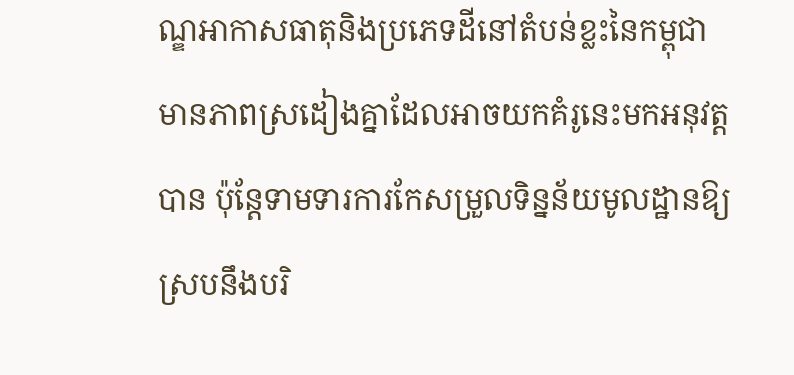ណ្ឌអាកាសធាតុនិងប្រភេទដីនៅតំបន់ខ្លះនៃកម្ពុជាមានភាពស្រដៀងគ្នាដែលអាចយកគំរូនេះមកអនុវត្តបាន ប៉ុន្តែទាមទារការកែសម្រួលទិន្នន័យមូលដ្ឋានឱ្យស្របនឹងបរិ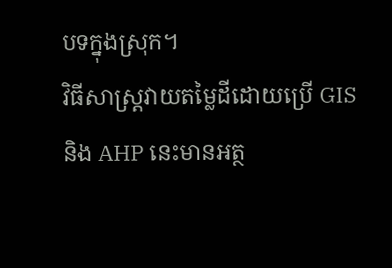បទក្នុងស្រុក។
វិធីសាស្ត្រវាយតម្លៃដីដោយប្រើ GIS និង AHP នេះមានអត្ថ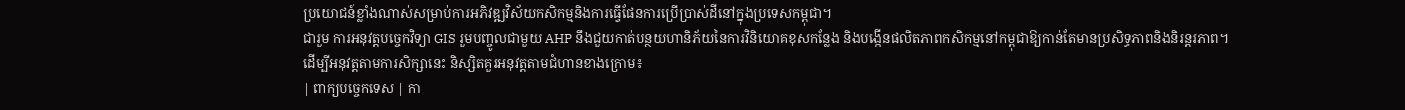ប្រយោជន៍ខ្លាំងណាស់សម្រាប់ការអភិវឌ្ឍវិស័យកសិកម្មនិងការធ្វើផែនការប្រើប្រាស់ដីនៅក្នុងប្រទេសកម្ពុជា។
ជារួម ការអនុវត្តបច្ចេកវិទ្យា GIS រួមបញ្ចូលជាមួយ AHP នឹងជួយកាត់បន្ថយហានិភ័យនៃការវិនិយោគខុសកន្លែង និងបង្កើនផលិតភាពកសិកម្មនៅកម្ពុជាឱ្យកាន់តែមានប្រសិទ្ធភាពនិងនិរន្តរភាព។
ដើម្បីអនុវត្តតាមការសិក្សានេះ និស្សិតគួរអនុវត្តតាមជំហានខាងក្រោម៖
| ពាក្យបច្ចេកទេស | កា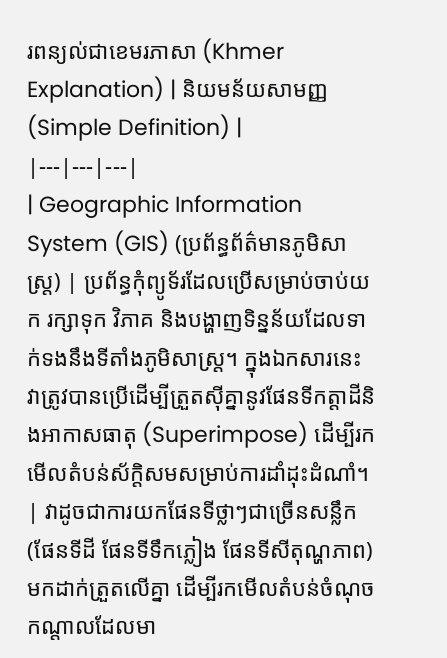រពន្យល់ជាខេមរភាសា (Khmer Explanation) | និយមន័យសាមញ្ញ (Simple Definition) |
|---|---|---|
| Geographic Information System (GIS) (ប្រព័ន្ធព័ត៌មានភូមិសាស្ត្រ) | ប្រព័ន្ធកុំព្យូទ័រដែលប្រើសម្រាប់ចាប់យក រក្សាទុក វិភាគ និងបង្ហាញទិន្នន័យដែលទាក់ទងនឹងទីតាំងភូមិសាស្ត្រ។ ក្នុងឯកសារនេះ វាត្រូវបានប្រើដើម្បីត្រួតស៊ីគ្នានូវផែនទីកត្តាដីនិងអាកាសធាតុ (Superimpose) ដើម្បីរកមើលតំបន់ស័ក្តិសមសម្រាប់ការដាំដុះដំណាំ។ | វាដូចជាការយកផែនទីថ្លាៗជាច្រើនសន្លឹក (ផែនទីដី ផែនទីទឹកភ្លៀង ផែនទីសីតុណ្ហភាព) មកដាក់ត្រួតលើគ្នា ដើម្បីរកមើលតំបន់ចំណុចកណ្តាលដែលមា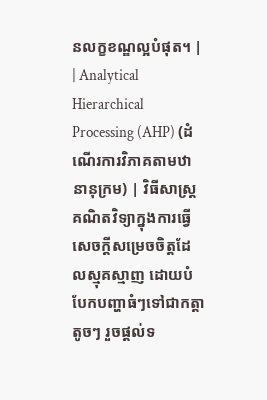នលក្ខខណ្ឌល្អបំផុត។ |
| Analytical Hierarchical Processing (AHP) (ដំណើរការវិភាគតាមឋានានុក្រម) | វិធីសាស្ត្រគណិតវិទ្យាក្នុងការធ្វើសេចក្តីសម្រេចចិត្តដែលស្មុគស្មាញ ដោយបំបែកបញ្ហាធំៗទៅជាកត្តាតូចៗ រួចផ្តល់ទ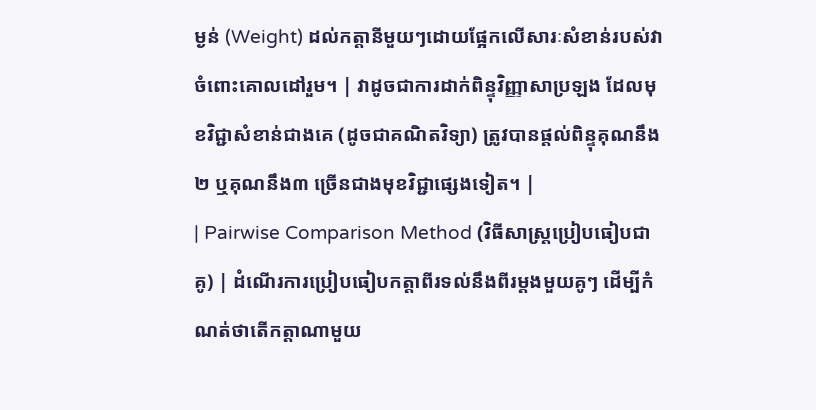ម្ងន់ (Weight) ដល់កត្តានីមួយៗដោយផ្អែកលើសារៈសំខាន់របស់វាចំពោះគោលដៅរួម។ | វាដូចជាការដាក់ពិន្ទុវិញ្ញាសាប្រឡង ដែលមុខវិជ្ជាសំខាន់ជាងគេ (ដូចជាគណិតវិទ្យា) ត្រូវបានផ្តល់ពិន្ទុគុណនឹង២ ឬគុណនឹង៣ ច្រើនជាងមុខវិជ្ជាផ្សេងទៀត។ |
| Pairwise Comparison Method (វិធីសាស្ត្រប្រៀបធៀបជាគូ) | ដំណើរការប្រៀបធៀបកត្តាពីរទល់នឹងពីរម្តងមួយគូៗ ដើម្បីកំណត់ថាតើកត្តាណាមួយ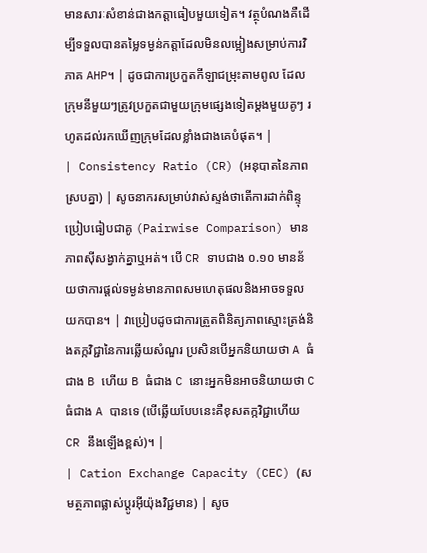មានសារៈសំខាន់ជាងកត្តាធៀបមួយទៀត។ វត្ថុបំណងគឺដើម្បីទទួលបានតម្លៃទម្ងន់កត្តាដែលមិនលម្អៀងសម្រាប់ការវិភាគ AHP។ | ដូចជាការប្រកួតកីឡាជម្រុះតាមពូល ដែលក្រុមនីមួយៗត្រូវប្រកួតជាមួយក្រុមផ្សេងទៀតម្តងមួយគូៗ រហូតដល់រកឃើញក្រុមដែលខ្លាំងជាងគេបំផុត។ |
| Consistency Ratio (CR) (អនុបាតនៃភាពស្របគ្នា) | សូចនាករសម្រាប់វាស់ស្ទង់ថាតើការដាក់ពិន្ទុប្រៀបធៀបជាគូ (Pairwise Comparison) មានភាពស៊ីសង្វាក់គ្នាឬអត់។ បើ CR ទាបជាង ០.១០ មានន័យថាការផ្តល់ទម្ងន់មានភាពសមហេតុផលនិងអាចទទួលយកបាន។ | វាប្រៀបដូចជាការត្រួតពិនិត្យភាពស្មោះត្រង់និងតក្កវិជ្ជានៃការឆ្លើយសំណួរ ប្រសិនបើអ្នកនិយាយថា A ធំជាង B ហើយ B ធំជាង C នោះអ្នកមិនអាចនិយាយថា C ធំជាង A បានទេ (បើឆ្លើយបែបនេះគឺខុសតក្កវិជ្ជាហើយ CR នឹងឡើងខ្ពស់)។ |
| Cation Exchange Capacity (CEC) (សមត្ថភាពផ្លាស់ប្តូរអ៊ីយ៉ុងវិជ្ជមាន) | សូច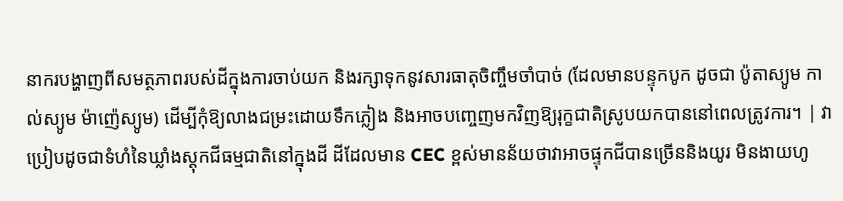នាករបង្ហាញពីសមត្ថភាពរបស់ដីក្នុងការចាប់យក និងរក្សាទុកនូវសារធាតុចិញ្ចឹមចាំបាច់ (ដែលមានបន្ទុកបូក ដូចជា ប៉ូតាស្យូម កាល់ស្យូម ម៉ាញ៉េស្យូម) ដើម្បីកុំឱ្យលាងជម្រះដោយទឹកភ្លៀង និងអាចបញ្ចេញមកវិញឱ្យរុក្ខជាតិស្រូបយកបាននៅពេលត្រូវការ។ | វាប្រៀបដូចជាទំហំនៃឃ្លាំងស្តុកជីធម្មជាតិនៅក្នុងដី ដីដែលមាន CEC ខ្ពស់មានន័យថាវាអាចផ្ទុកជីបានច្រើននិងយូរ មិនងាយហូ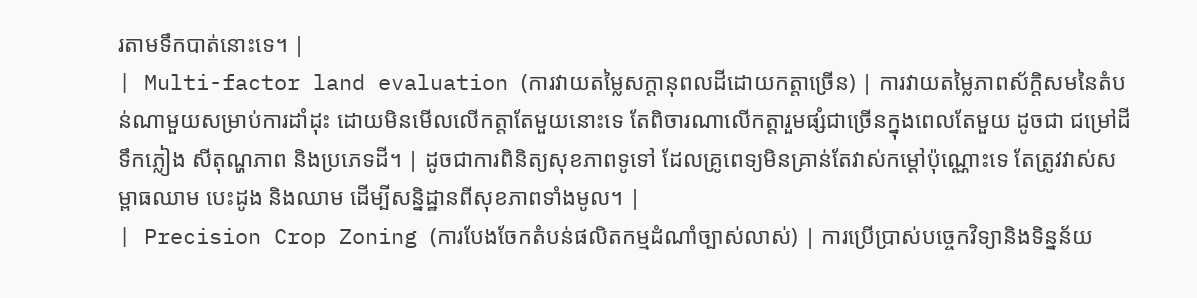រតាមទឹកបាត់នោះទេ។ |
| Multi-factor land evaluation (ការវាយតម្លៃសក្តានុពលដីដោយកត្តាច្រើន) | ការវាយតម្លៃភាពស័ក្តិសមនៃតំបន់ណាមួយសម្រាប់ការដាំដុះ ដោយមិនមើលលើកត្តាតែមួយនោះទេ តែពិចារណាលើកត្តារួមផ្សំជាច្រើនក្នុងពេលតែមួយ ដូចជា ជម្រៅដី ទឹកភ្លៀង សីតុណ្ហភាព និងប្រភេទដី។ | ដូចជាការពិនិត្យសុខភាពទូទៅ ដែលគ្រូពេទ្យមិនគ្រាន់តែវាស់កម្ដៅប៉ុណ្ណោះទេ តែត្រូវវាស់សម្ពាធឈាម បេះដូង និងឈាម ដើម្បីសន្និដ្ឋានពីសុខភាពទាំងមូល។ |
| Precision Crop Zoning (ការបែងចែកតំបន់ផលិតកម្មដំណាំច្បាស់លាស់) | ការប្រើប្រាស់បច្ចេកវិទ្យានិងទិន្នន័យ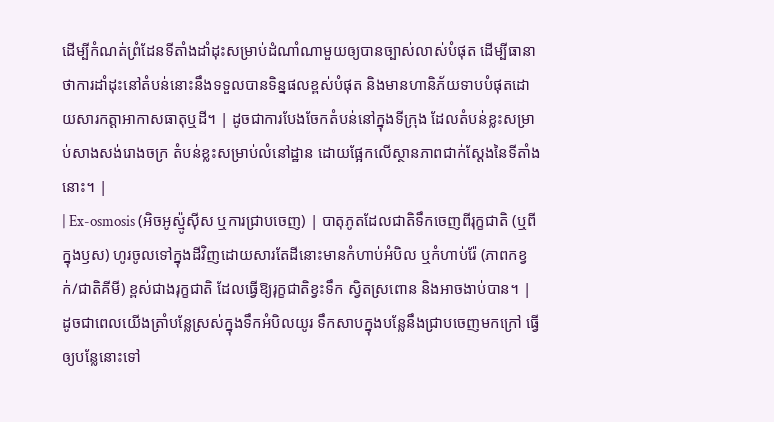ដើម្បីកំណត់ព្រំដែនទីតាំងដាំដុះសម្រាប់ដំណាំណាមួយឲ្យបានច្បាស់លាស់បំផុត ដើម្បីធានាថាការដាំដុះនៅតំបន់នោះនឹងទទួលបានទិន្នផលខ្ពស់បំផុត និងមានហានិភ័យទាបបំផុតដោយសារកត្តាអាកាសធាតុឬដី។ | ដូចជាការបែងចែកតំបន់នៅក្នុងទីក្រុង ដែលតំបន់ខ្លះសម្រាប់សាងសង់រោងចក្រ តំបន់ខ្លះសម្រាប់លំនៅដ្ឋាន ដោយផ្អែកលើស្ថានភាពជាក់ស្តែងនៃទីតាំងនោះ។ |
| Ex-osmosis (អិចអូស្ម៉ូស៊ីស ឬការជ្រាបចេញ) | បាតុភូតដែលជាតិទឹកចេញពីរុក្ខជាតិ (ឬពីក្នុងឫស) ហូរចូលទៅក្នុងដីវិញដោយសារតែដីនោះមានកំហាប់អំបិល ឬកំហាប់រ៉ែ (ភាពកខ្វក់/ជាតិគីមី) ខ្ពស់ជាងរុក្ខជាតិ ដែលធ្វើឱ្យរុក្ខជាតិខ្វះទឹក ស្វិតស្រពោន និងអាចងាប់បាន។ | ដូចជាពេលយើងត្រាំបន្លែស្រស់ក្នុងទឹកអំបិលយូរ ទឹកសាបក្នុងបន្លែនឹងជ្រាបចេញមកក្រៅ ធ្វើឲ្យបន្លែនោះទៅ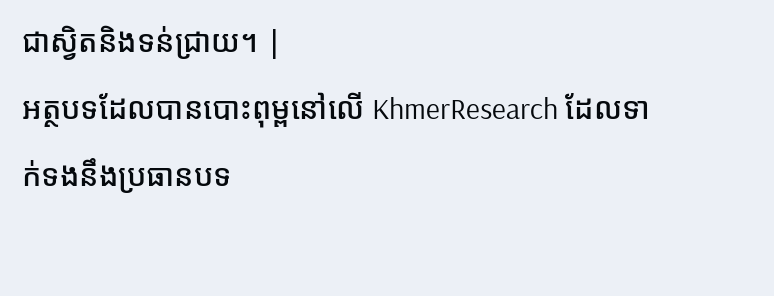ជាស្វិតនិងទន់ជ្រាយ។ |
អត្ថបទដែលបានបោះពុម្ពនៅលើ KhmerResearch ដែលទាក់ទងនឹងប្រធានបទ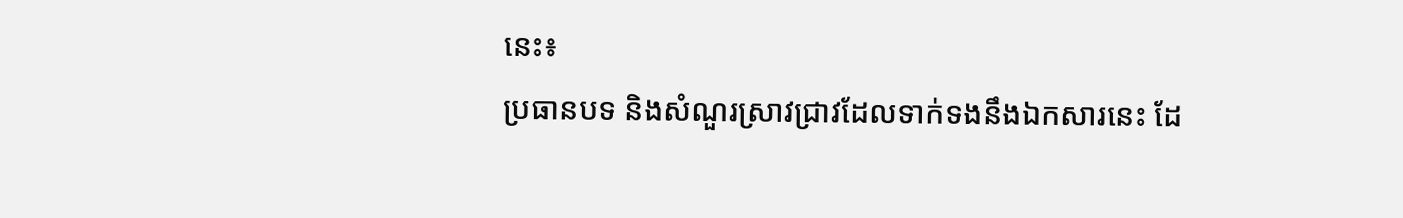នេះ៖
ប្រធានបទ និងសំណួរស្រាវជ្រាវដែលទាក់ទងនឹងឯកសារនេះ ដែ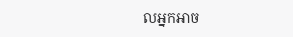លអ្នកអាច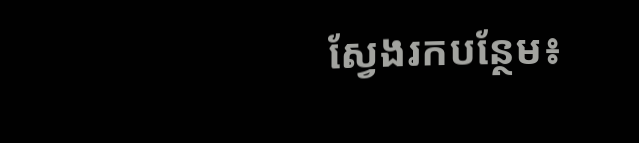ស្វែងរកបន្ថែម៖